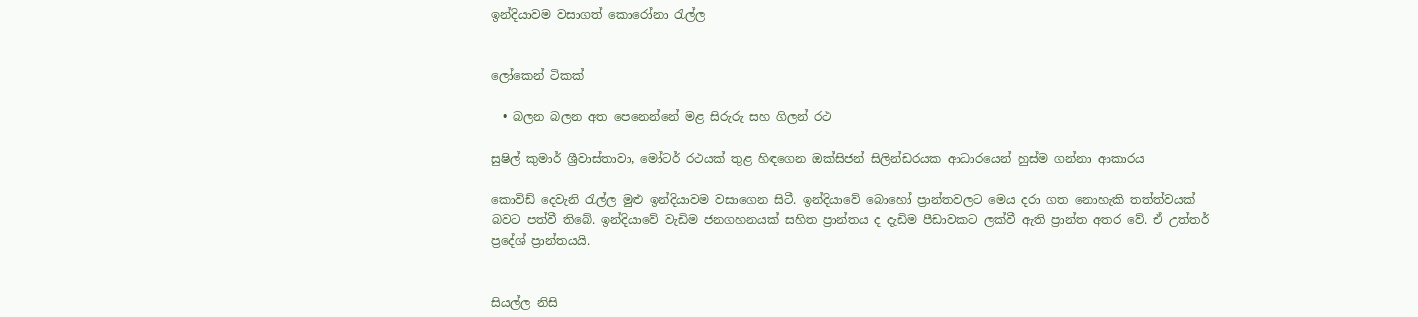ඉන්දියාවම වසාගත් කොරෝනා රැල්ල


ලෝකෙන් ටිකක්

  • බලන බලන අත පෙනෙන්නේ මළ සිරුරු සහ ගිලන් රථ

සුෂිල් කුමාර් ශ්‍රීවාස්තාවා, මෝටර් රථයක් තුළ හිඳගෙන ඔක්සිජන් සිලින්ඩරයක ආධාරයෙන් හුස්ම ගන්නා ආකාරය

කොවිඩ් දෙවැනි රැල්ල මුළු ඉන්දියාවම වසාගෙන සිටී. ඉන්දියාවේ බොහෝ ප්‍රාන්තවලට මෙය දරා ගත නොහැකි තත්ත්වයක් බවට පත්වී තිබේ. ඉන්දියාවේ වැඩිම ජනගහනයක් සහිත ප්‍රාන්තය ද දැඩිම පීඩාවකට ලක්වී ඇති ප්‍රාන්ත අතර වේ. ඒ උත්තර් ප්‍රදේශ් ප්‍රාන්තයයි.


සියල්ල නිසි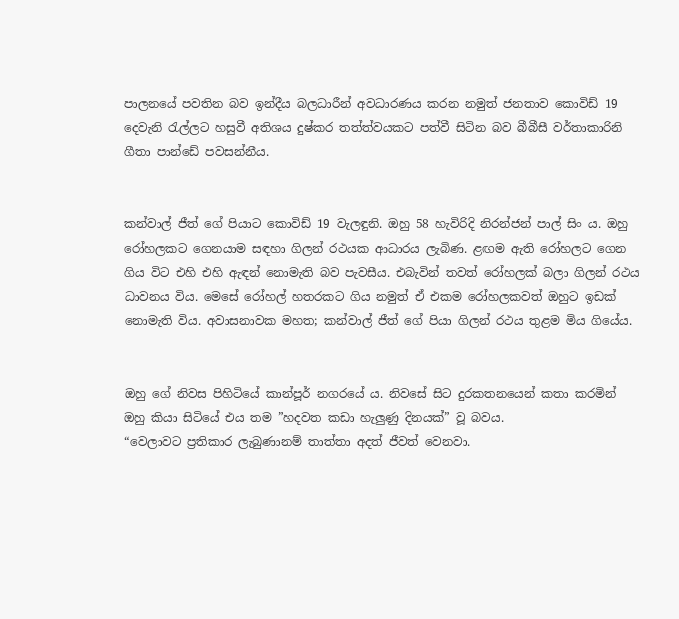පාලනයේ පවතින බව ඉන්දීය බලධාරීන් අවධාරණය කරන නමුත් ජනතාව කොවිඩ් 19 දෙවැනි රැල්ලට හසුවී අතිශය දුෂ්කර තත්ත්වයකට පත්වී සිටින බව බීබීසී වර්තාකාරිනි ගීතා පාන්ඩේ පවසන්නීය.


කන්වාල් ජීත් ගේ පියාට කොවිඩ් 19 වැලඳුනි. ඔහු 58 හැවිරිදි නිරන්ජන් පාල් සිං ය. ඔහු රෝහලකට ගෙනයාම සඳහා ගිලන් රථයක ආධාරය ලැබිණ. ළඟම ඇති රෝහලට ගෙන ගිය විට එහි එහි ඇඳන් නොමැති බව පැවසීය. එබැවින් තවත් රෝහලක් බලා ගිලන් රථය ධාවනය විය. මෙසේ රෝහල් හතරකට ගිය නමුත් ඒ එකම රෝහලකවත් ඔහුට ඉඩක් නොමැති විය. අවාසනාවක මහත; කන්වාල් ජීත් ගේ පියා ගිලන් රථය තුළම මිය ගියේය.


ඔහු ගේ නිවස පිහිටියේ කාන්පූර් නගරයේ ය. නිවසේ සිට දුරකතනයෙන් කතා කරමින් ඔහු කියා සිටියේ එය තම ”හදවත කඩා හැලු‍ණු දිනයක්” වූ බවය.
“වෙලාවට ප්‍රතිකාර ලැබුණානම් තාත්තා අදත් ජීවත් වෙනවා.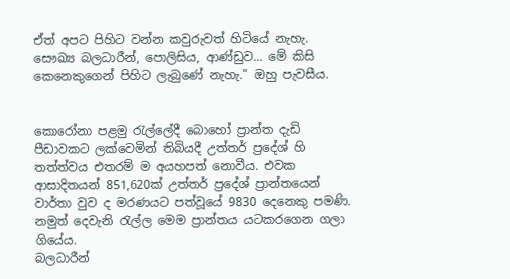ඒත් අපට පිහිට වන්න කවුරුවත් හිටියේ නැහැ. සෞඛ්‍ය බලධාරීන්, පොලිසිය, ආණ්ඩුව... මේ කිසි කෙනෙකුගෙන් පිහිට ලැබුණේ නැහැ.” ඔහු පැවසීය.


කොරෝනා පළමු රැල්ලේදී බොහෝ ප්‍රාන්ත දැඩි පීඩාවකට ලක්වෙමින් තිබියදී උත්තර් ප්‍රදේශ් හි තත්ත්වය එතරම් ම අයහපත් නොවීය. එවක ආසාදිතයන් 851,620ක් උත්තර් ප්‍රදේශ් ප්‍රාන්තයෙන් වාර්තා වුව ද මරණයට පත්වූයේ 9830 දෙනෙකු පමණි. නමුත් දෙවැනි රැල්ල මෙම ප්‍රාන්තය යටකරගෙන ගලා ගියේය.
බලධාරීන්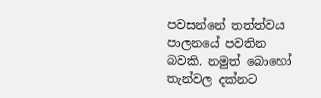පවසන්නේ තත්ත්වය පාලනයේ පවතින බවකි. නමුත් බොහෝ තැන්වල දක්නට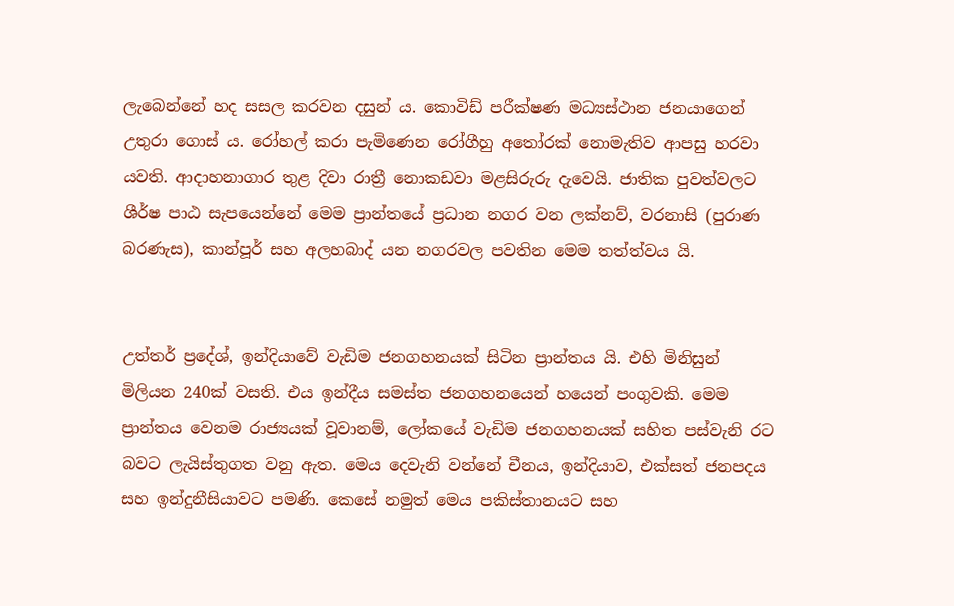ලැබෙන්නේ හද සසල කරවන දසුන් ය. කොවිඩ් පරීක්ෂණ මධ්‍යස්ථාන ජනයාගෙන් උතුරා ගොස් ය. රෝහල් කරා පැමිණෙන රෝගීහු අතෝරක් නොමැතිව ආපසු හරවා යවති. ආදාහනාගාර තුළ දිවා රාත්‍රී නොකඩවා මළසිරුරු දැවෙයි. ජාතික පුවත්වලට ශීර්ෂ පාඨ සැපයෙන්නේ මෙම ප්‍රාන්තයේ ප්‍රධාන නගර වන ලක්නව්, වරනාසි (පුරාණ බරණැස), කාන්පූර් සහ අලහබාද් යන නගරවල පවතින මෙම තත්ත්වය යි.


උත්තර් ප්‍රදේශ්, ඉන්දියාවේ වැඩිම ජනගහනයක් සිටින ප්‍රාන්තය යි. එහි මිනිසුන් මිලියන 240ක් වසති. එය ඉන්දීය සමස්ත ජනගහනයෙන් හයෙන් පංගුවකි. මෙම ප්‍රාන්තය වෙනම රාජ්‍යයක් වූවානම්, ලෝකයේ වැඩිම ජනගහනයක් සහිත පස්වැනි රට බවට ලැයිස්තුගත වනු ඇත. මෙය දෙවැනි වන්නේ චීනය, ඉන්දියාව, එක්සත් ජනපදය සහ ඉන්දුනීසියාවට පමණි. කෙසේ නමුත් මෙය පකිස්තානයට සහ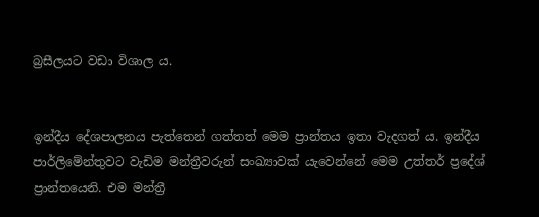බ්‍රසීලයට වඩා විශාල ය.


ඉන්දීය දේශපාලනය පැත්තෙන් ගත්තත් මෙම ප්‍රාන්තය ඉතා වැදගත් ය. ඉන්දීය පාර්ලිමේන්තුවට වැඩිම මන්ත්‍රීවරුන් සංඛ්‍යාවක් යැවෙන්නේ මෙම උත්තර් ප්‍රදේශ් ප්‍රාන්තයෙනි. එම මන්ත්‍රී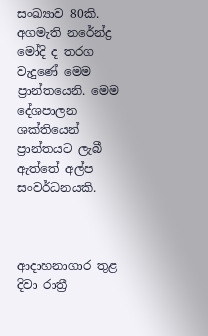සංඛ්‍යාව 80කි. අගමැති නරේන්ද්‍ර මෝදි ද තරග වැදුණේ මෙම ප්‍රාන්තයෙනි. මෙම දේශපාලන ශක්තියෙන් ප්‍රාන්තයට ලැබී ඇත්තේ අල්ප සංවර්ධනයකි.



ආදාහනාගාර තුළ දිවා රාත්‍රී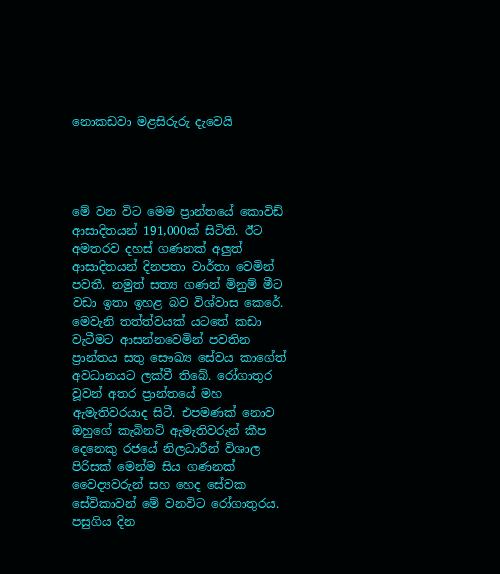නොකඩවා මළසිරුරු දැවෙයි




මේ වන විට මෙම ප්‍රාන්තයේ කොවිඩ් ආසාදිතයන් 191,000ක් සිටිති. ඊට අමතරව දහස් ගණනක් අලුත් ආසාදිතයන් දිනපතා වාර්තා වෙමින් පවතී. නමුත් සත්‍ය ගණන් මිනුම් මීට වඩා ඉතා ඉහළ බව විශ්වාස කෙරේ. මෙවැනි තත්ත්වයක් යටතේ කඩා වැටීමට ආසන්නවෙමින් පවතින ප්‍රාන්තය සතු සෞඛ්‍ය සේවය කාගේත් අවධානයට ලක්වී තිබේ. රෝගාතුර වූවන් අතර ප්‍රාන්තයේ මහ ඇමැතිවරයාද සිටී. එපමණක් නොව ඔහුගේ කැබිනට් ඇමැතිවරුන් කීප දෙනෙකු රජයේ නිලධාරීන් විශාල පිරිසක් මෙන්ම සිය ගණනක් වෛද්‍යවරුන් සහ හෙද සේවක සේවිකාවන් මේ වනවිට රෝගාතුරය. පසුගිය දින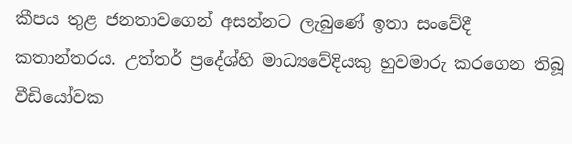කීපය තුළ ජනතාවගෙන් අසන්නට ලැබුණේ ඉතා සංවේදී කතාන්තරය. උත්තර් ප්‍රදේශ්හි මාධ්‍යවේදියකු හුවමාරු කරගෙන තිබූ වීඩියෝවක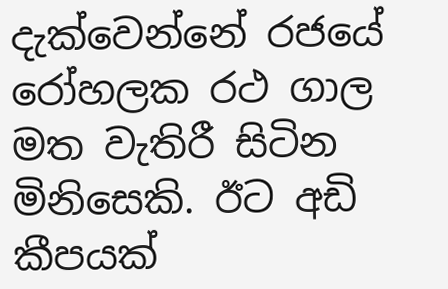දැක්වෙන්නේ රජයේ රෝහලක රථ ගාල මත වැතිරී සිටින මිනිසෙකි. ඊට අඩි කීපයක්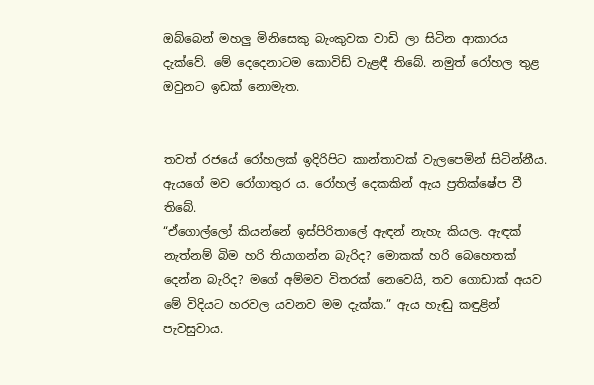ඔබ්බෙන් මහලු මිනිසෙකු බැංකුවක වාඩි ලා සිටින ආකාරය දැක්වේ. මේ දෙදෙනාටම කොවිඩ් වැළඳී තිබේ. නමුත් රෝහල තුළ ඔවුනට ඉඩක් නොමැත.


තවත් රජයේ රෝහලක් ඉදිරිපිට කාන්තාවක් වැලපෙමින් සිටින්නීය. ඇයගේ මව රෝගාතුර ය. රෝහල් දෙකකින් ඇය ප්‍රතික්ෂේප වී තිබේ.
“ඒගොල්ලෝ කියන්නේ ඉස්පිරිතාලේ ඇඳන් නැහැ කියල. ඇඳක් නැත්නම් බිම හරි තියාගන්න බැරිද? මොකක් හරි බෙහෙතක් දෙන්න බැරිද? මගේ අම්මව විතරක් නෙවෙයි, තව ගොඩාක් අයව මේ විදියට හරවල යවනව මම දැක්ක.” ඇය හැඬු කඳුළින් පැවසුවාය.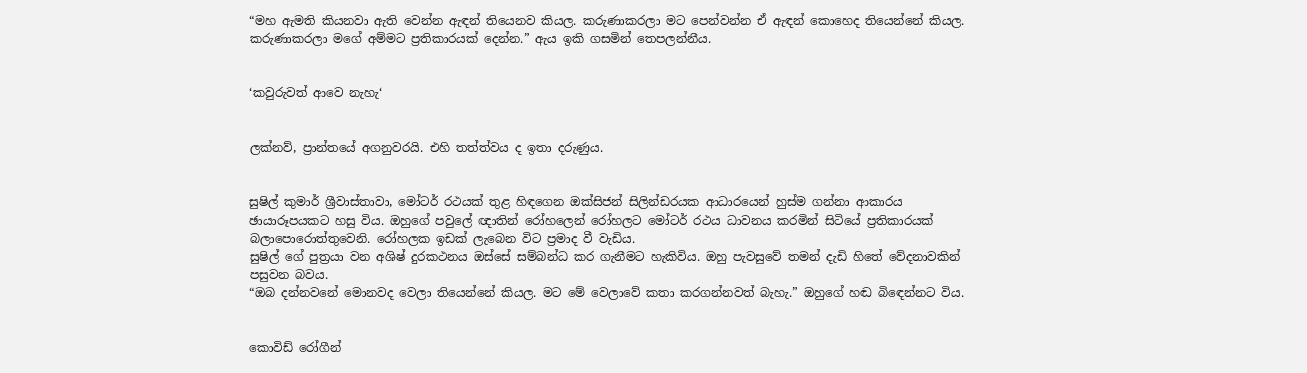“මහ ඇමති කියනවා ඇති වෙන්න ඇඳන් තියෙනව කියල. කරුණාකරලා මට පෙන්වන්න ඒ ඇඳන් කොහෙද තියෙන්නේ කියල. කරුණාකරලා මගේ අම්මට ප්‍රතිකාරයක් දෙන්න.” ඇය ඉකි ගසමින් තෙපලන්නීය.


‘කවුරුවත් ආවෙ නැහැ‘


ලක්නව්, ප්‍රාන්තයේ අගනුවරයි. එහි තත්ත්වය ද ඉතා දරුණුය.


සුෂිල් කුමාර් ශ්‍රීවාස්තාවා, මෝටර් රථයක් තුළ හිඳගෙන ඔක්සිජන් සිලින්ඩරයක ආධාරයෙන් හුස්ම ගන්නා ආකාරය ඡායාරූපයකට හසු විය. ඔහුගේ පවුලේ ඥාතින් රෝහලෙන් රෝහලට මෝටර් රථය ධාවනය කරමින් සිටියේ ප්‍රතිකාරයක් බලාපොරොත්තුවෙනි. රෝහලක ඉඩක් ලැබෙන විට ප්‍රමාද වී වැඩිය.
සුෂිල් ගේ පුත්‍රයා වන අශිෂ් දුරකථනය ඔස්සේ සම්බන්ධ කර ගැනීමට හැකිවිය. ඔහු පැවසුවේ තමන් දැඩි හිතේ වේදනාවකින් පසුවන බවය.
“ඔබ දන්නවනේ මොනවද වෙලා තියෙන්නේ කියල. මට මේ වෙලාවේ කතා කරගන්නවත් බැහැ.” ඔහුගේ හඬ බිඳෙන්නට විය.


කොවිඩ් රෝගීන්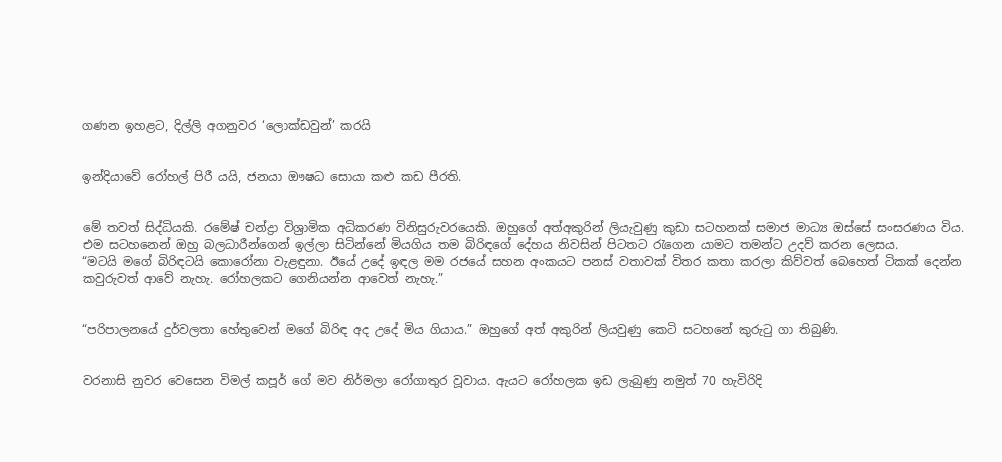ගණන ඉහළට, දිල්ලි අගනුවර ‘ලොක්ඩවුන්’ කරයි


ඉන්දියාවේ රෝහල් පිරී යයි, ජනයා ඖෂධ සොයා කළු කඩ පීරති.


මේ තවත් සිද්ධියකි. රමේෂ් චන්ද්‍රා විශ්‍රාමික අධිකරණ විනිසුරුවරයෙකි. ඔහුගේ අත්අකුරින් ලියැවුණු කුඩා සටහනක් සමාජ මාධ්‍ය ඔස්සේ සංසරණය විය. එම සටහනෙන් ඔහු බලධාරීන්ගෙන් ඉල්ලා සිටින්නේ මියගිය තම බිරිඳගේ දේහය නිවසින් පිටතට රැගෙන යාමට තමන්ට උදව් කරන ලෙසය.
“මටයි මගේ බිරිඳටයි කොරෝනා වැළඳුනා. ඊයේ උදේ ඉඳල මම රජයේ සහන අංකයට පනස් වතාවක් විතර කතා කරලා කිව්වත් බෙහෙත් ටිකක් දෙන්න කවුරුවත් ආවේ නැහැ. රෝහලකට ගෙනියන්න ආවෙත් නැහැ.”


“පරිපාලනයේ දුර්වලතා හේතුවෙන් මගේ බිරිඳ අද උදේ මිය ගියාය.” ඔහුගේ අත් අකුරින් ලියවුණු කෙටි සටහනේ කුරුටු ගා තිබුණි.


වරනාසි නුවර වෙසෙන විමල් කපූර් ගේ මව නිර්මලා රෝගාතුර වූවාය. ඇයට රෝහලක ඉඩ ලැබුණු නමුත් 70 හැවිරිදි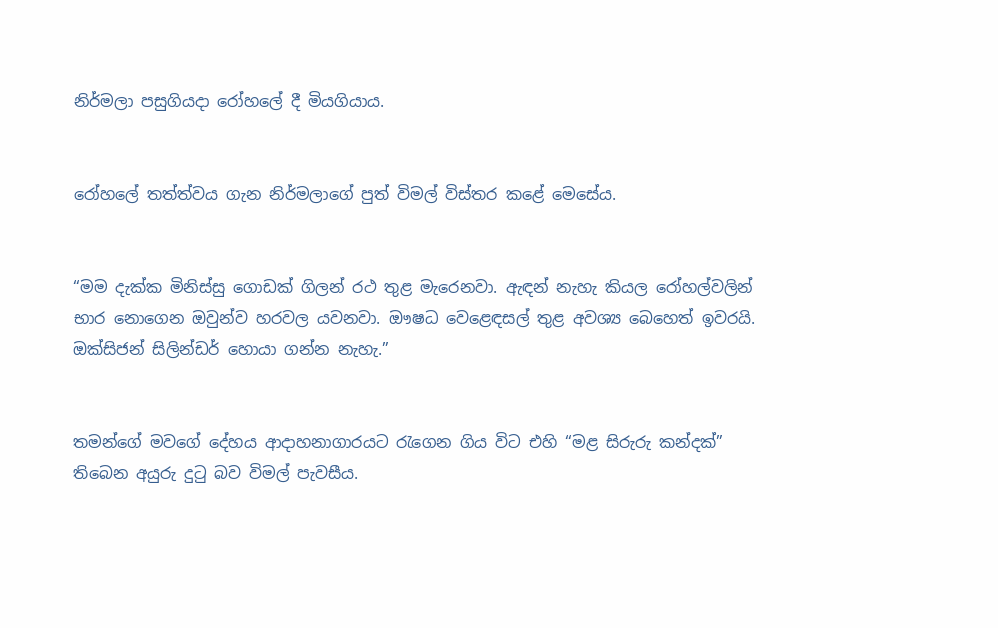නිර්මලා පසුගියදා රෝහලේ දී මියගියාය.


රෝහලේ තත්ත්වය ගැන නිර්මලාගේ පුත් විමල් විස්තර කළේ මෙසේය.


“මම දැක්ක මිනිස්සු ගොඩක් ගිලන් රථ තුළ මැරෙනවා. ඇඳන් නැහැ කියල රෝහල්වලින් භාර නොගෙන ඔවුන්ව හරවල යවනවා. ඖෂධ වෙළෙඳසල් තුළ අවශ්‍ය බෙහෙත් ඉවරයි. ඔක්සිජන් සිලින්ඩර් හොයා ගන්න නැහැ.”


තමන්ගේ මවගේ දේහය ආදාහනාගාරයට රැගෙන ගිය විට එහි “මළ සිරුරු කන්දක්” තිබෙන අයුරු දුටු බව විමල් පැවසීය.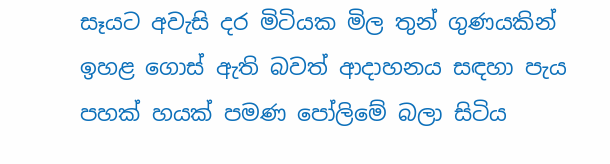සෑයට අවැසි දර මිටියක මිල තුන් ගුණයකින් ඉහළ ගොස් ඇති බවත් ආදාහනය සඳහා පැය පහක් හයක් පමණ පෝලිමේ බලා සිටිය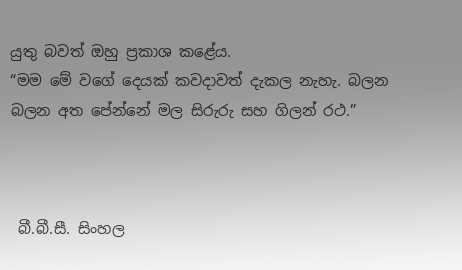යුතු බවත් ඔහු ප්‍රකාශ කළේය.
“මම මේ වගේ දෙයක් කවදාවත් දැකල නැහැ. බලන බලන අත පේන්නේ මල සිරුරු සහ ගිලන් රථ.”



 බී.බී.සී. සිංහල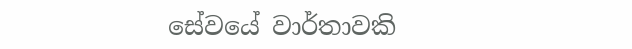සේවයේ වාර්තාවකි